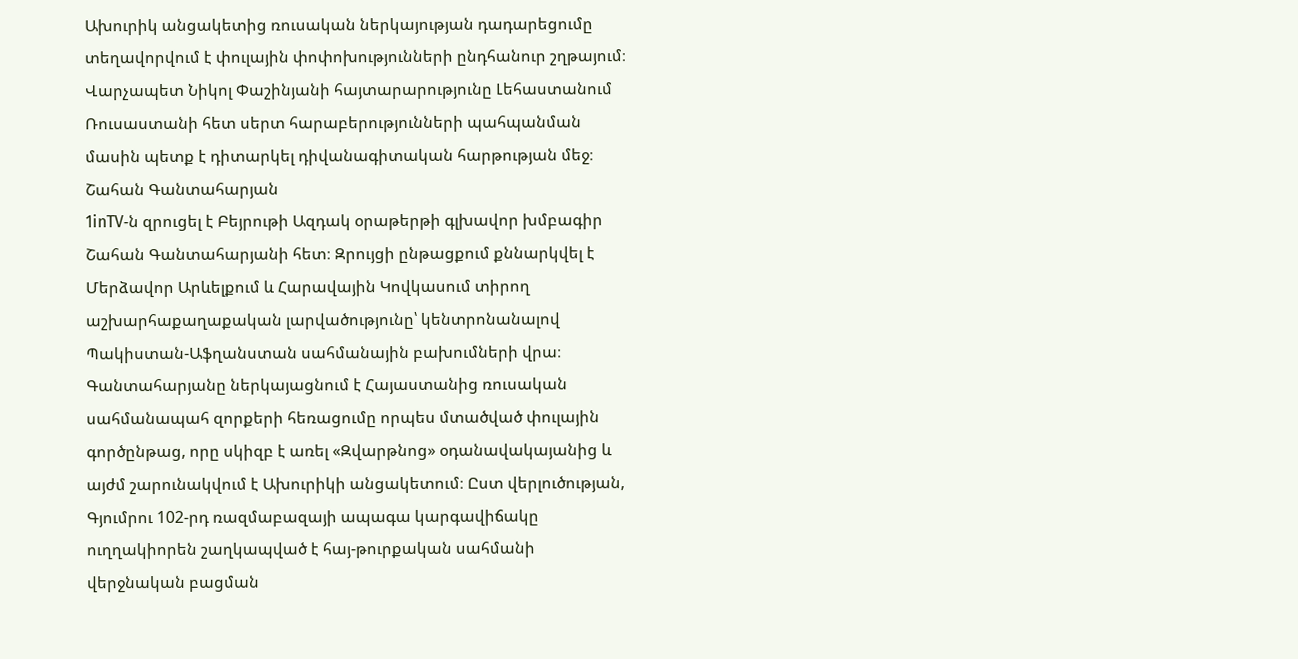Ախուրիկ անցակետից ռուսական ներկայության դադարեցումը տեղավորվում է փուլային փոփոխությունների ընդհանուր շղթայում։ Վարչապետ Նիկոլ Փաշինյանի հայտարարությունը Լեհաստանում Ռուսաստանի հետ սերտ հարաբերությունների պահպանման մասին պետք է դիտարկել դիվանագիտական հարթության մեջ։
Շահան Գանտահարյան
1inTV‑ն զրուցել է Բեյրութի Ազդակ օրաթերթի գլխավոր խմբագիր Շահան Գանտահարյանի հետ։ Զրույցի ընթացքում քննարկվել է Մերձավոր Արևելքում և Հարավային Կովկասում տիրող աշխարհաքաղաքական լարվածությունը՝ կենտրոնանալով Պակիստան-Աֆղանստան սահմանային բախումների վրա։ Գանտահարյանը ներկայացնում է Հայաստանից ռուսական սահմանապահ զորքերի հեռացումը որպես մտածված փուլային գործընթաց, որը սկիզբ է առել «Զվարթնոց» օդանավակայանից և այժմ շարունակվում է Ախուրիկի անցակետում։ Ըստ վերլուծության, Գյումրու 102-րդ ռազմաբազայի ապագա կարգավիճակը ուղղակիորեն շաղկապված է հայ-թուրքական սահմանի վերջնական բացման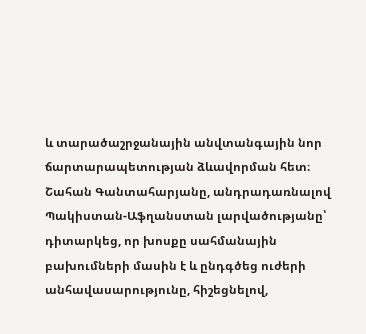և տարածաշրջանային անվտանգային նոր ճարտարապետության ձևավորման հետ։
Շահան Գանտահարյանը, անդրադառնալով Պակիստան-Աֆղանստան լարվածությանը՝ դիտարկեց, որ խոսքը սահմանային բախումների մասին է և ընդգծեց ուժերի անհավասարությունը, հիշեցնելով,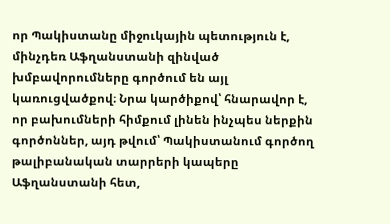որ Պակիստանը միջուկային պետություն է, մինչդեռ Աֆղանստանի զինված խմբավորումները գործում են այլ կառուցվածքով։ Նրա կարծիքով՝ հնարավոր է, որ բախումների հիմքում լինեն ինչպես ներքին գործոններ, այդ թվում՝ Պակիստանում գործող թալիբանական տարրերի կապերը Աֆղանստանի հետ,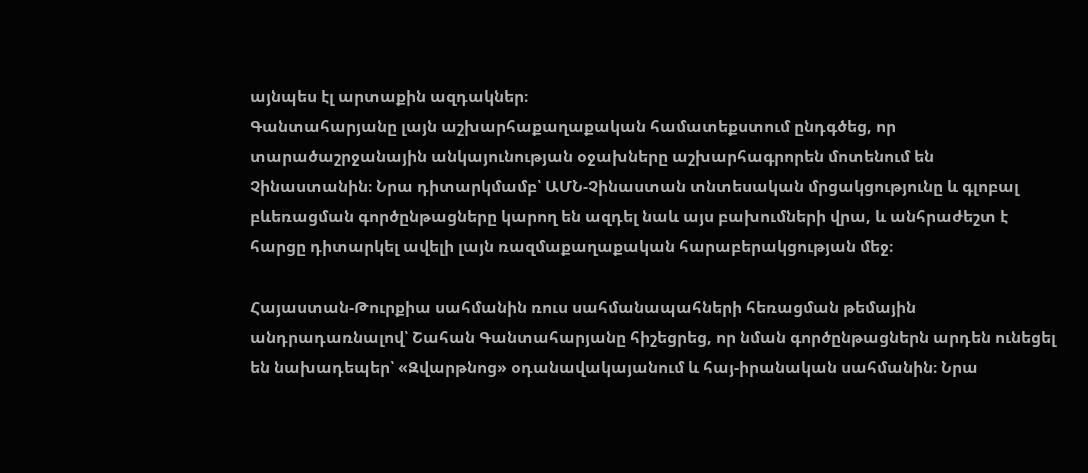այնպես էլ արտաքին ազդակներ։
Գանտահարյանը լայն աշխարհաքաղաքական համատեքստում ընդգծեց, որ տարածաշրջանային անկայունության օջախները աշխարհագրորեն մոտենում են Չինաստանին։ Նրա դիտարկմամբ՝ ԱՄՆ-Չինաստան տնտեսական մրցակցությունը և գլոբալ բևեռացման գործընթացները կարող են ազդել նաև այս բախումների վրա, և անհրաժեշտ է հարցը դիտարկել ավելի լայն ռազմաքաղաքական հարաբերակցության մեջ։

Հայաստան-Թուրքիա սահմանին ռուս սահմանապահների հեռացման թեմային անդրադառնալով՝ Շահան Գանտահարյանը հիշեցրեց, որ նման գործընթացներն արդեն ունեցել են նախադեպեր՝ «Զվարթնոց» օդանավակայանում և հայ-իրանական սահմանին։ Նրա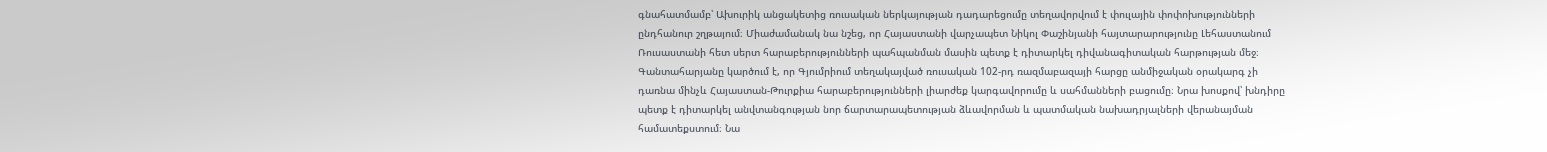գնահատմամբ՝ Ախուրիկ անցակետից ռուսական ներկայության դադարեցումը տեղավորվում է փուլային փոփոխությունների ընդհանուր շղթայում։ Միաժամանակ նա նշեց, որ Հայաստանի վարչապետ Նիկոլ Փաշինյանի հայտարարությունը Լեհաստանում Ռուսաստանի հետ սերտ հարաբերությունների պահպանման մասին պետք է դիտարկել դիվանագիտական հարթության մեջ։
Գանտահարյանը կարծում է, որ Գյումրիում տեղակայված ռուսական 102-րդ ռազմաբազայի հարցը անմիջական օրակարգ չի դառնա մինչև Հայաստան-Թուրքիա հարաբերությունների լիարժեք կարգավորումը և սահմանների բացումը։ Նրա խոսքով՝ խնդիրը պետք է դիտարկել անվտանգության նոր ճարտարապետության ձևավորման և պատմական նախադրյալների վերանայման համատեքստում։ Նա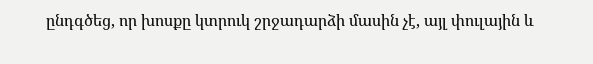ընդգծեց, որ խոսքը կտրուկ շրջադարձի մասին չէ, այլ փուլային և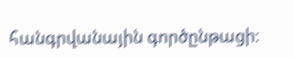հանգրվանային գործընթացի։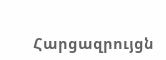Հարցազրույցն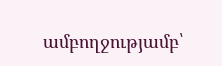ամբողջությամբ՝